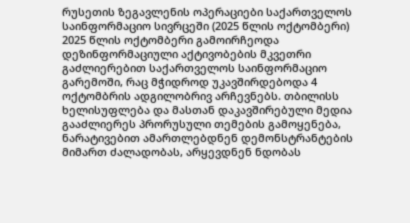რუსეთის ზეგავლენის ოპერაციები საქართველოს საინფორმაციო სივრცეში (2025 წლის ოქტომბერი)
2025 წლის ოქტომბერი გამოირჩეოდა დეზინფორმაციული აქტივობების მკვეთრი გაძლიერებით საქართველოს საინფორმაციო გარემოში, რაც მჭიდროდ უკავშირდებოდა 4 ოქტომბრის ადგილობრივ არჩევნებს. თბილისს ხელისუფლება და მასთან დაკავშირებული მედია გააძლიერეს პრორუსული თემების გამოყენება, ნარატივებით ამართლებდნენ დემონსტრანტების მიმართ ძალადობას, არყევდნენ ნდობას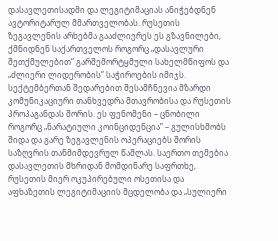დასავლეთისადმი და ლეგიტიმაციას ანიჭებდნენ ავტორიტარულ მმართველობას. რუსეთის ზეგავლენის არხებმა გააძლიერეს ეს გზავნილები, ქმნიდნენ საქართველოს როგორც „დასავლური შეთქმულებით” გარშემორტყმული სახელმწიფოს და „ძლიერი ლიდერობის” საჭიროების იმიჯს.
სექტემბერთან შედარებით შესამჩნევია მზარდი კომუნიკაციური თანხვედრა მთავრობისა და რუსეთის პროპაგანდას შორის. ეს ფენომენი – ცნობილი როგორც „ნარატიული კოინციდენცია” – გულისხმობს შიდა და გარე ზეგავლენის ოპერაციებს შორის საზღვრის თანმიმდევრულ წაშლას. საერთო თემებია დასავლეთის მხრიდან მომდინარე საფრთხე, რუსეთის მიერ ოკუპირებული ოსეთისა და აფხაზეთის ლეგიტიმაციის მცდელობა და „სულიერი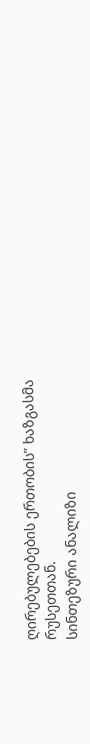ღირებულებების ერთობის” ხაზგასმა რუსეთთან.
სინთეზური ანალიზი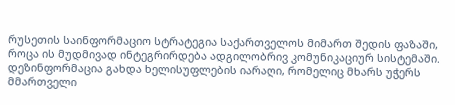რუსეთის საინფორმაციო სტრატეგია საქართველოს მიმართ შედის ფაზაში, როცა ის მუდმივად ინტეგრირდება ადგილობრივ კომუნიკაციურ სისტემაში. დეზინფორმაცია გახდა ხელისუფლების იარაღი, რომელიც მხარს უჭერს მმართველი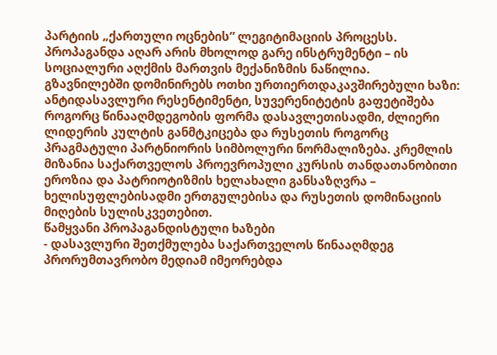პარტიის „ქართული ოცნების” ლეგიტიმაციის პროცესს. პროპაგანდა აღარ არის მხოლოდ გარე ინსტრუმენტი – ის სოციალური აღქმის მართვის მექანიზმის ნაწილია.
გზავნილებში დომინირებს ოთხი ურთიერთდაკავშირებული ხაზი: ანტიდასავლური რესენტიმენტი, სუვერენიტეტის გაფეტიშება როგორც წინააღმდეგობის ფორმა დასავლეთისადმი, ძლიერი ლიდერის კულტის განმტკიცება და რუსეთის როგორც პრაგმატული პარტნიორის სიმბოლური ნორმალიზება. კრემლის მიზანია საქართველოს პროევროპული კურსის თანდათანობითი ეროზია და პატრიოტიზმის ხელახალი განსაზღვრა – ხელისუფლებისადმი ერთგულებისა და რუსეთის დომინაციის მიღების სულისკვეთებით.
წამყვანი პროპაგანდისტული ხაზები
- დასავლური შეთქმულება საქართველოს წინააღმდეგ
პრორუმთავრობო მედიამ იმეორებდა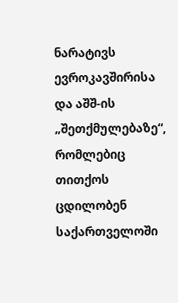ნარატივს ევროკავშირისა და აშშ-ის „შეთქმულებაზე“, რომლებიც თითქოს ცდილობენ საქართველოში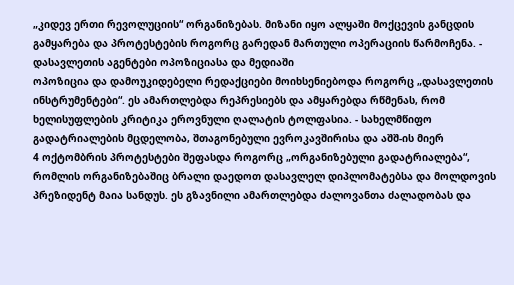„კიდევ ერთი რევოლუციის“ ორგანიზებას. მიზანი იყო ალყაში მოქცევის განცდის გამყარება და პროტესტების როგორც გარედან მართული ოპერაციის წარმოჩენა. - დასავლეთის აგენტები ოპოზიციასა და მედიაში
ოპოზიცია და დამოუკიდებელი რედაქციები მოიხსენიებოდა როგორც „დასავლეთის ინსტრუმენტები“. ეს ამართლებდა რეპრესიებს და ამყარებდა რწმენას, რომ ხელისუფლების კრიტიკა ეროვნული ღალატის ტოლფასია. - სახელმწიფო გადატრიალების მცდელობა, შთაგონებული ევროკავშირისა და აშშ-ის მიერ
4 ოქტომბრის პროტესტები შეფასდა როგორც „ორგანიზებული გადატრიალება“, რომლის ორგანიზებაშიც ბრალი დაედოთ დასავლელ დიპლომატებსა და მოლდოვის პრეზიდენტ მაია სანდუს. ეს გზავნილი ამართლებდა ძალოვანთა ძალადობას და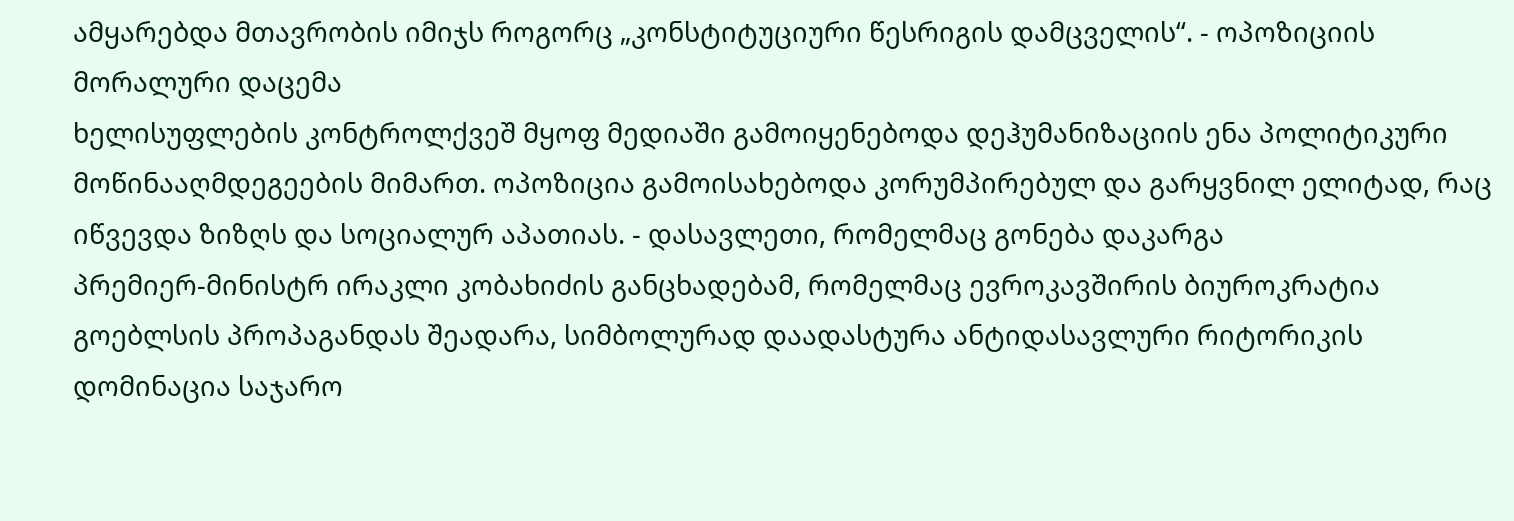ამყარებდა მთავრობის იმიჯს როგორც „კონსტიტუციური წესრიგის დამცველის“. - ოპოზიციის მორალური დაცემა
ხელისუფლების კონტროლქვეშ მყოფ მედიაში გამოიყენებოდა დეჰუმანიზაციის ენა პოლიტიკური მოწინააღმდეგეების მიმართ. ოპოზიცია გამოისახებოდა კორუმპირებულ და გარყვნილ ელიტად, რაც იწვევდა ზიზღს და სოციალურ აპათიას. - დასავლეთი, რომელმაც გონება დაკარგა
პრემიერ-მინისტრ ირაკლი კობახიძის განცხადებამ, რომელმაც ევროკავშირის ბიუროკრატია გოებლსის პროპაგანდას შეადარა, სიმბოლურად დაადასტურა ანტიდასავლური რიტორიკის დომინაცია საჯარო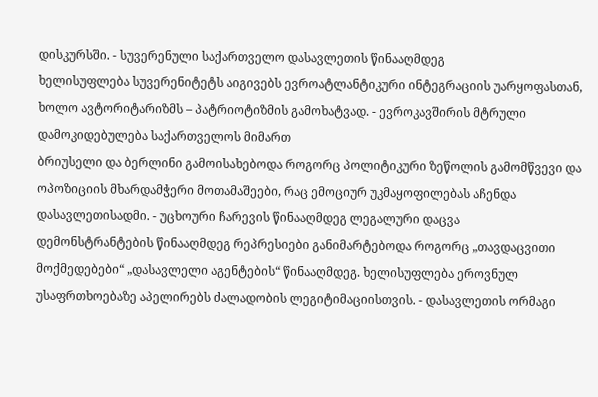დისკურსში. - სუვერენული საქართველო დასავლეთის წინააღმდეგ
ხელისუფლება სუვერენიტეტს აიგივებს ევროატლანტიკური ინტეგრაციის უარყოფასთან, ხოლო ავტორიტარიზმს – პატრიოტიზმის გამოხატვად. - ევროკავშირის მტრული დამოკიდებულება საქართველოს მიმართ
ბრიუსელი და ბერლინი გამოისახებოდა როგორც პოლიტიკური ზეწოლის გამომწვევი და ოპოზიციის მხარდამჭერი მოთამაშეები, რაც ემოციურ უკმაყოფილებას აჩენდა დასავლეთისადმი. - უცხოური ჩარევის წინააღმდეგ ლეგალური დაცვა
დემონსტრანტების წინააღმდეგ რეპრესიები განიმარტებოდა როგორც „თავდაცვითი მოქმედებები“ „დასავლელი აგენტების“ წინააღმდეგ. ხელისუფლება ეროვნულ უსაფრთხოებაზე აპელირებს ძალადობის ლეგიტიმაციისთვის. - დასავლეთის ორმაგი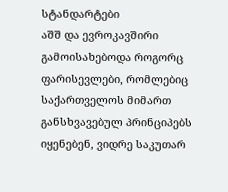სტანდარტები
აშშ და ევროკავშირი გამოისახებოდა როგორც ფარისევლები, რომლებიც საქართველოს მიმართ განსხვავებულ პრინციპებს იყენებენ, ვიდრე საკუთარ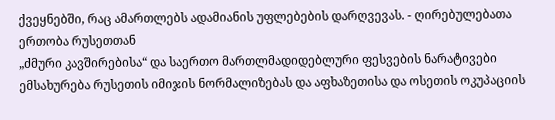ქვეყნებში, რაც ამართლებს ადამიანის უფლებების დარღვევას. - ღირებულებათა ერთობა რუსეთთან
„ძმური კავშირებისა“ და საერთო მართლმადიდებლური ფესვების ნარატივები ემსახურება რუსეთის იმიჯის ნორმალიზებას და აფხაზეთისა და ოსეთის ოკუპაციის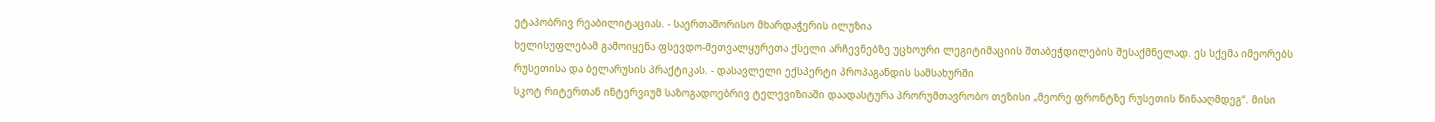ეტაპობრივ რეაბილიტაციას. - საერთაშორისო მხარდაჭერის ილუზია
ხელისუფლებამ გამოიყენა ფსევდო-მეთვალყურეთა ქსელი არჩევნებზე უცხოური ლეგიტიმაციის შთაბეჭდილების შესაქმნელად. ეს სქემა იმეორებს რუსეთისა და ბელარუსის პრაქტიკას. - დასავლელი ექსპერტი პროპაგანდის სამსახურში
სკოტ რიტერთან ინტერვიუმ საზოგადოებრივ ტელევიზიაში დაადასტურა პრორუმთავრობო თეზისი „მეორე ფრონტზე რუსეთის წინააღმდეგ“. მისი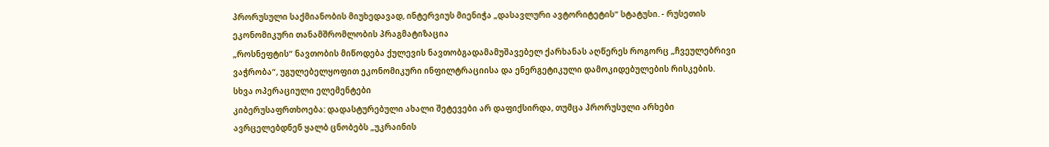პრორუსული საქმიანობის მიუხედავად, ინტერვიუს მიენიჭა „დასავლური ავტორიტეტის“ სტატუსი. - რუსეთის ეკონომიკური თანამშრომლობის პრაგმატიზაცია
„როსნეფტის“ ნავთობის მიწოდება ქულევის ნავთობგადამამუშავებელ ქარხანას აღწერეს როგორც „ჩვეულებრივი ვაჭრობა“, უგულებელყოფით ეკონომიკური ინფილტრაციისა და ენერგეტიკული დამოკიდებულების რისკების.
სხვა ოპერაციული ელემენტები
კიბერუსაფრთხოება: დადასტურებული ახალი შეტევები არ დაფიქსირდა, თუმცა პრორუსული არხები ავრცელებდნენ ყალბ ცნობებს „უკრაინის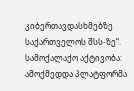კიბერთავდასხმებზე საქართველოს შსს-ზე“.
სამოქალაქო აქტივობა: ამოქმედდა პლატფორმა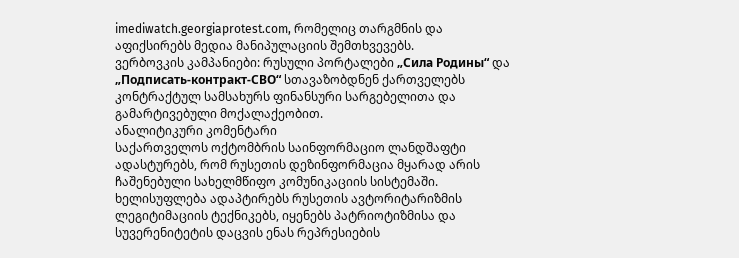imediwatch.georgiaprotest.com, რომელიც თარგმნის და აფიქსირებს მედია მანიპულაციის შემთხვევებს.
ვერბოვკის კამპანიები: რუსული პორტალები „Сила Родины“ და „Подписать-контракт-СВО“ სთავაზობდნენ ქართველებს კონტრაქტულ სამსახურს ფინანსური სარგებელითა და გამარტივებული მოქალაქეობით.
ანალიტიკური კომენტარი
საქართველოს ოქტომბრის საინფორმაციო ლანდშაფტი ადასტურებს, რომ რუსეთის დეზინფორმაცია მყარად არის ჩაშენებული სახელმწიფო კომუნიკაციის სისტემაში. ხელისუფლება ადაპტირებს რუსეთის ავტორიტარიზმის ლეგიტიმაციის ტექნიკებს, იყენებს პატრიოტიზმისა და სუვერენიტეტის დაცვის ენას რეპრესიების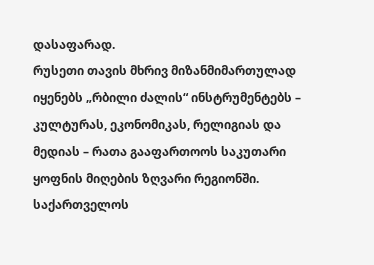დასაფარად.
რუსეთი თავის მხრივ მიზანმიმართულად იყენებს „რბილი ძალის“ ინსტრუმენტებს – კულტურას, ეკონომიკას, რელიგიას და მედიას – რათა გააფართოოს საკუთარი ყოფნის მიღების ზღვარი რეგიონში. საქართველოს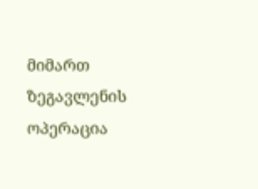მიმართ ზეგავლენის ოპერაცია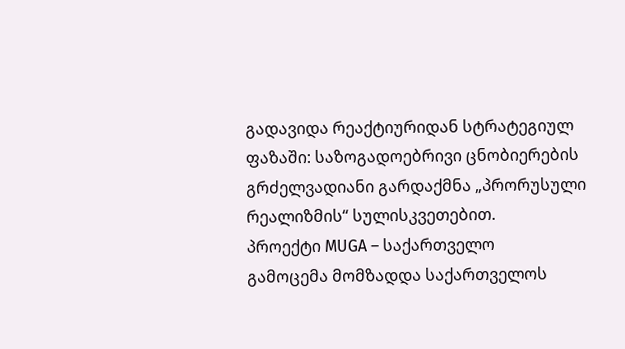გადავიდა რეაქტიურიდან სტრატეგიულ ფაზაში: საზოგადოებრივი ცნობიერების გრძელვადიანი გარდაქმნა „პრორუსული რეალიზმის“ სულისკვეთებით.
პროექტი MUGA – საქართველო
გამოცემა მომზადდა საქართველოს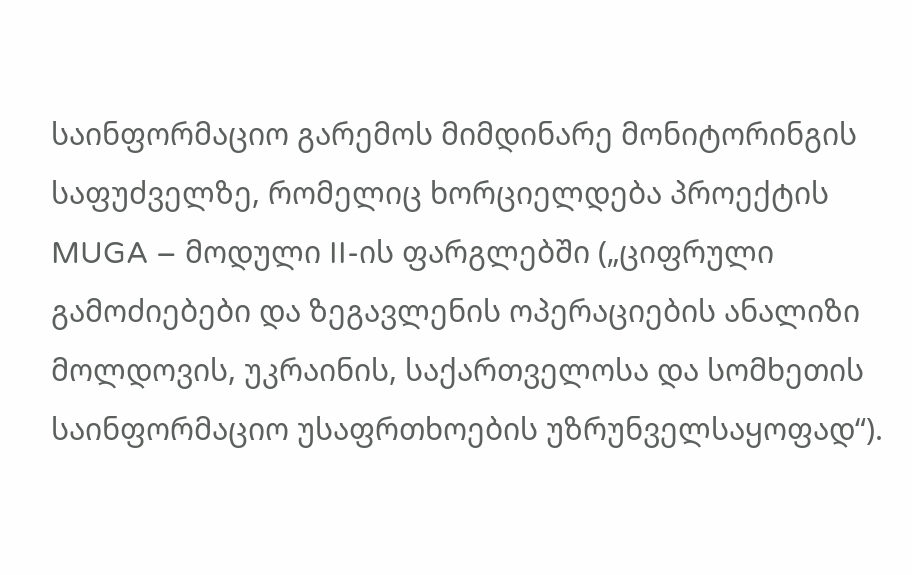საინფორმაციო გარემოს მიმდინარე მონიტორინგის საფუძველზე, რომელიც ხორციელდება პროექტის MUGA – მოდული II-ის ფარგლებში („ციფრული გამოძიებები და ზეგავლენის ოპერაციების ანალიზი მოლდოვის, უკრაინის, საქართველოსა და სომხეთის საინფორმაციო უსაფრთხოების უზრუნველსაყოფად“).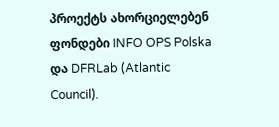პროექტს ახორციელებენ ფონდები INFO OPS Polska და DFRLab (Atlantic Council).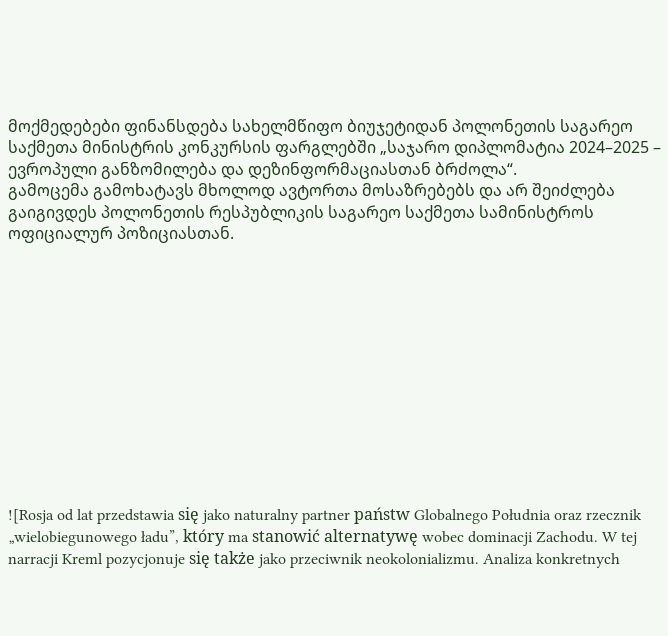მოქმედებები ფინანსდება სახელმწიფო ბიუჯეტიდან პოლონეთის საგარეო საქმეთა მინისტრის კონკურსის ფარგლებში „საჯარო დიპლომატია 2024–2025 – ევროპული განზომილება და დეზინფორმაციასთან ბრძოლა“.
გამოცემა გამოხატავს მხოლოდ ავტორთა მოსაზრებებს და არ შეიძლება გაიგივდეს პოლონეთის რესპუბლიკის საგარეო საქმეთა სამინისტროს ოფიციალურ პოზიციასთან.












![Rosja od lat przedstawia się jako naturalny partner państw Globalnego Południa oraz rzecznik „wielobiegunowego ładu”, który ma stanowić alternatywę wobec dominacji Zachodu. W tej narracji Kreml pozycjonuje się także jako przeciwnik neokolonializmu. Analiza konkretnych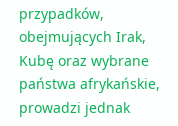przypadków, obejmujących Irak, Kubę oraz wybrane państwa afrykańskie, prowadzi jednak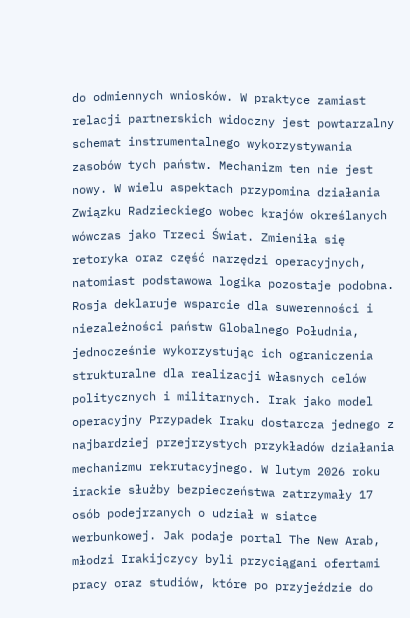do odmiennych wniosków. W praktyce zamiast relacji partnerskich widoczny jest powtarzalny schemat instrumentalnego wykorzystywania zasobów tych państw. Mechanizm ten nie jest nowy. W wielu aspektach przypomina działania Związku Radzieckiego wobec krajów określanych wówczas jako Trzeci Świat. Zmieniła się retoryka oraz część narzędzi operacyjnych, natomiast podstawowa logika pozostaje podobna. Rosja deklaruje wsparcie dla suwerenności i niezależności państw Globalnego Południa, jednocześnie wykorzystując ich ograniczenia strukturalne dla realizacji własnych celów politycznych i militarnych. Irak jako model operacyjny Przypadek Iraku dostarcza jednego z najbardziej przejrzystych przykładów działania mechanizmu rekrutacyjnego. W lutym 2026 roku irackie służby bezpieczeństwa zatrzymały 17 osób podejrzanych o udział w siatce werbunkowej. Jak podaje portal The New Arab, młodzi Irakijczycy byli przyciągani ofertami pracy oraz studiów, które po przyjeździe do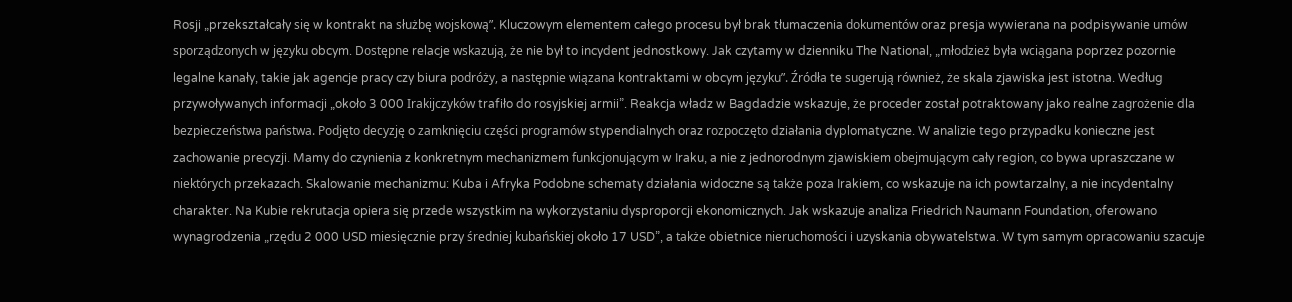Rosji „przekształcały się w kontrakt na służbę wojskową”. Kluczowym elementem całego procesu był brak tłumaczenia dokumentów oraz presja wywierana na podpisywanie umów sporządzonych w języku obcym. Dostępne relacje wskazują, że nie był to incydent jednostkowy. Jak czytamy w dzienniku The National, „młodzież była wciągana poprzez pozornie legalne kanały, takie jak agencje pracy czy biura podróży, a następnie wiązana kontraktami w obcym języku”. Źródła te sugerują również, że skala zjawiska jest istotna. Według przywoływanych informacji „około 3 000 Irakijczyków trafiło do rosyjskiej armii”. Reakcja władz w Bagdadzie wskazuje, że proceder został potraktowany jako realne zagrożenie dla bezpieczeństwa państwa. Podjęto decyzję o zamknięciu części programów stypendialnych oraz rozpoczęto działania dyplomatyczne. W analizie tego przypadku konieczne jest zachowanie precyzji. Mamy do czynienia z konkretnym mechanizmem funkcjonującym w Iraku, a nie z jednorodnym zjawiskiem obejmującym cały region, co bywa upraszczane w niektórych przekazach. Skalowanie mechanizmu: Kuba i Afryka Podobne schematy działania widoczne są także poza Irakiem, co wskazuje na ich powtarzalny, a nie incydentalny charakter. Na Kubie rekrutacja opiera się przede wszystkim na wykorzystaniu dysproporcji ekonomicznych. Jak wskazuje analiza Friedrich Naumann Foundation, oferowano wynagrodzenia „rzędu 2 000 USD miesięcznie przy średniej kubańskiej około 17 USD”, a także obietnice nieruchomości i uzyskania obywatelstwa. W tym samym opracowaniu szacuje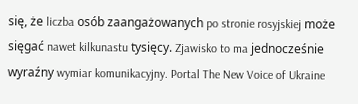się, że liczba osób zaangażowanych po stronie rosyjskiej może sięgać nawet kilkunastu tysięcy. Zjawisko to ma jednocześnie wyraźny wymiar komunikacyjny. Portal The New Voice of Ukraine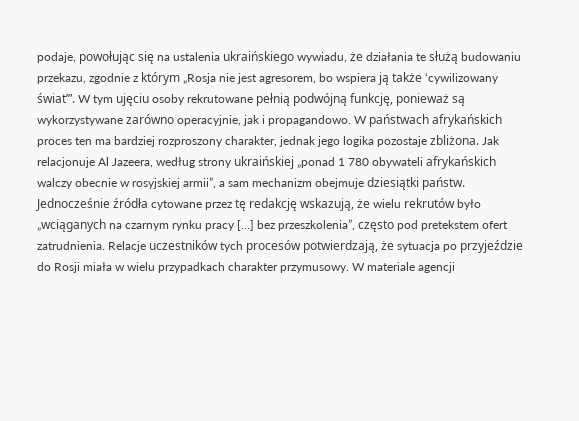podaje, powołując się na ustalenia ukraińskiego wywiadu, że działania te służą budowaniu przekazu, zgodnie z którym „Rosja nie jest agresorem, bo wspiera ją także ‘cywilizowany świat’”. W tym ujęciu osoby rekrutowane pełnią podwójną funkcję, ponieważ są wykorzystywane zarówno operacyjnie, jak i propagandowo. W państwach afrykańskich proces ten ma bardziej rozproszony charakter, jednak jego logika pozostaje zbliżona. Jak relacjonuje Al Jazeera, według strony ukraińskiej „ponad 1 780 obywateli afrykańskich walczy obecnie w rosyjskiej armii”, a sam mechanizm obejmuje dziesiątki państw. Jednocześnie źródła cytowane przez tę redakcję wskazują, że wielu rekrutów było „wciąganych na czarnym rynku pracy […] bez przeszkolenia”, często pod pretekstem ofert zatrudnienia. Relacje uczestników tych procesów potwierdzają, że sytuacja po przyjeździe do Rosji miała w wielu przypadkach charakter przymusowy. W materiale agencji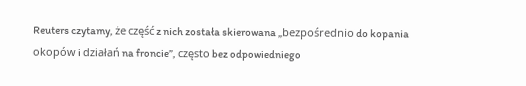Reuters czytamy, że część z nich została skierowana „bezpośrednio do kopania okopów i działań na froncie”, często bez odpowiedniego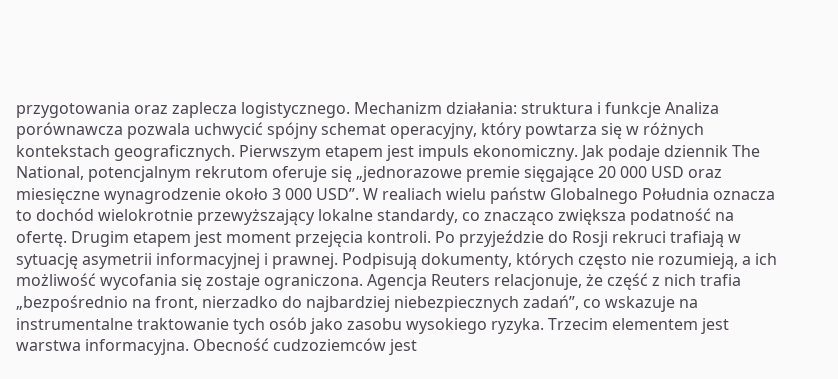przygotowania oraz zaplecza logistycznego. Mechanizm działania: struktura i funkcje Analiza porównawcza pozwala uchwycić spójny schemat operacyjny, który powtarza się w różnych kontekstach geograficznych. Pierwszym etapem jest impuls ekonomiczny. Jak podaje dziennik The National, potencjalnym rekrutom oferuje się „jednorazowe premie sięgające 20 000 USD oraz miesięczne wynagrodzenie około 3 000 USD”. W realiach wielu państw Globalnego Południa oznacza to dochód wielokrotnie przewyższający lokalne standardy, co znacząco zwiększa podatność na ofertę. Drugim etapem jest moment przejęcia kontroli. Po przyjeździe do Rosji rekruci trafiają w sytuację asymetrii informacyjnej i prawnej. Podpisują dokumenty, których często nie rozumieją, a ich możliwość wycofania się zostaje ograniczona. Agencja Reuters relacjonuje, że część z nich trafia „bezpośrednio na front, nierzadko do najbardziej niebezpiecznych zadań”, co wskazuje na instrumentalne traktowanie tych osób jako zasobu wysokiego ryzyka. Trzecim elementem jest warstwa informacyjna. Obecność cudzoziemców jest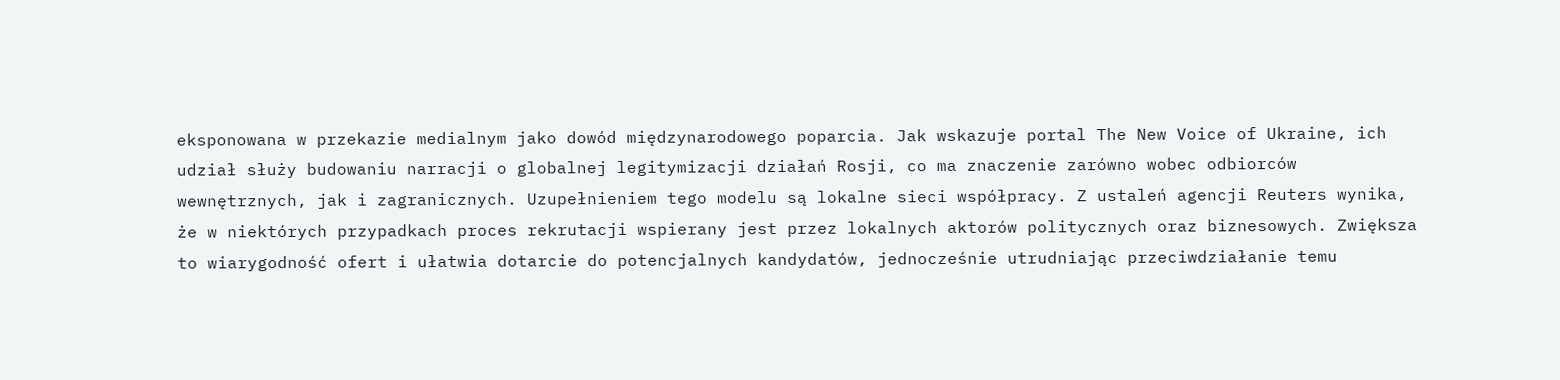eksponowana w przekazie medialnym jako dowód międzynarodowego poparcia. Jak wskazuje portal The New Voice of Ukraine, ich udział służy budowaniu narracji o globalnej legitymizacji działań Rosji, co ma znaczenie zarówno wobec odbiorców wewnętrznych, jak i zagranicznych. Uzupełnieniem tego modelu są lokalne sieci współpracy. Z ustaleń agencji Reuters wynika, że w niektórych przypadkach proces rekrutacji wspierany jest przez lokalnych aktorów politycznych oraz biznesowych. Zwiększa to wiarygodność ofert i ułatwia dotarcie do potencjalnych kandydatów, jednocześnie utrudniając przeciwdziałanie temu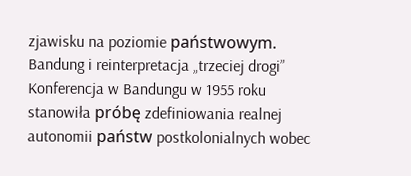zjawisku na poziomie państwowym. Bandung i reinterpretacja „trzeciej drogi” Konferencja w Bandungu w 1955 roku stanowiła próbę zdefiniowania realnej autonomii państw postkolonialnych wobec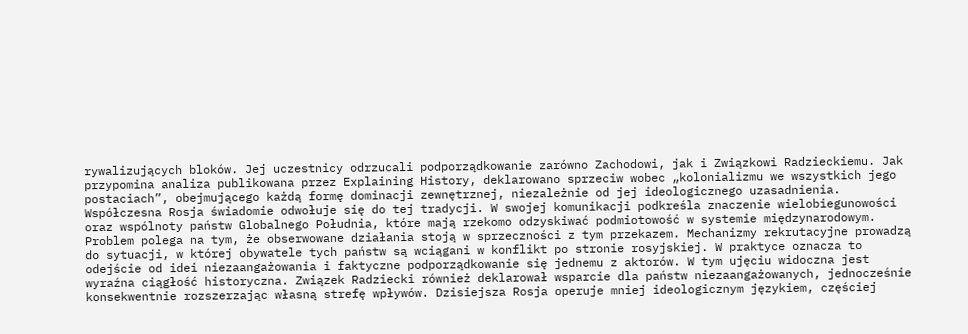rywalizujących bloków. Jej uczestnicy odrzucali podporządkowanie zarówno Zachodowi, jak i Związkowi Radzieckiemu. Jak przypomina analiza publikowana przez Explaining History, deklarowano sprzeciw wobec „kolonializmu we wszystkich jego postaciach”, obejmującego każdą formę dominacji zewnętrznej, niezależnie od jej ideologicznego uzasadnienia. Współczesna Rosja świadomie odwołuje się do tej tradycji. W swojej komunikacji podkreśla znaczenie wielobiegunowości oraz wspólnoty państw Globalnego Południa, które mają rzekomo odzyskiwać podmiotowość w systemie międzynarodowym. Problem polega na tym, że obserwowane działania stoją w sprzeczności z tym przekazem. Mechanizmy rekrutacyjne prowadzą do sytuacji, w której obywatele tych państw są wciągani w konflikt po stronie rosyjskiej. W praktyce oznacza to odejście od idei niezaangażowania i faktyczne podporządkowanie się jednemu z aktorów. W tym ujęciu widoczna jest wyraźna ciągłość historyczna. Związek Radziecki również deklarował wsparcie dla państw niezaangażowanych, jednocześnie konsekwentnie rozszerzając własną strefę wpływów. Dzisiejsza Rosja operuje mniej ideologicznym językiem, częściej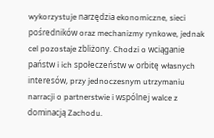wykorzystuje narzędzia ekonomiczne, sieci pośredników oraz mechanizmy rynkowe, jednak cel pozostaje zbliżony. Chodzi o wciąganie państw i ich społeczeństw w orbitę własnych interesów, przy jednoczesnym utrzymaniu narracji o partnerstwie i wspólnej walce z dominacją Zachodu.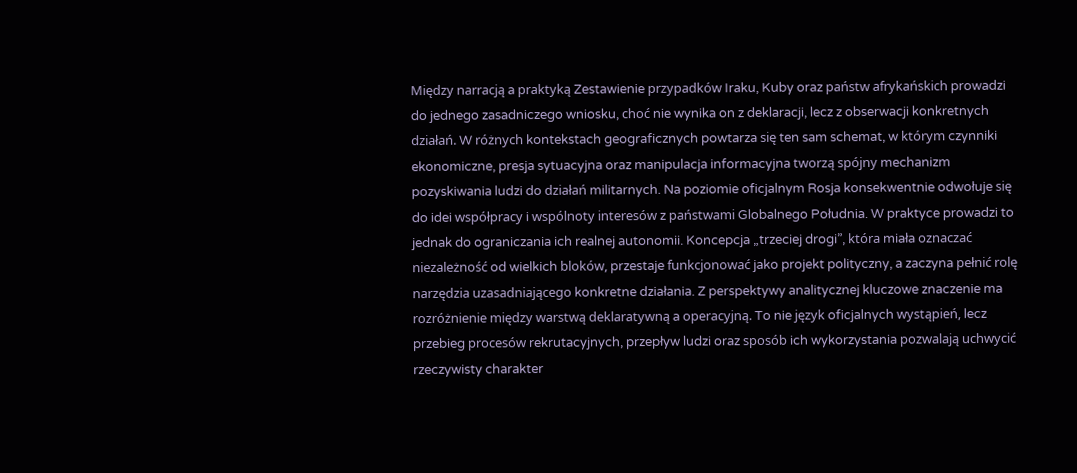Między narracją a praktyką Zestawienie przypadków Iraku, Kuby oraz państw afrykańskich prowadzi do jednego zasadniczego wniosku, choć nie wynika on z deklaracji, lecz z obserwacji konkretnych działań. W różnych kontekstach geograficznych powtarza się ten sam schemat, w którym czynniki ekonomiczne, presja sytuacyjna oraz manipulacja informacyjna tworzą spójny mechanizm pozyskiwania ludzi do działań militarnych. Na poziomie oficjalnym Rosja konsekwentnie odwołuje się do idei współpracy i wspólnoty interesów z państwami Globalnego Południa. W praktyce prowadzi to jednak do ograniczania ich realnej autonomii. Koncepcja „trzeciej drogi”, która miała oznaczać niezależność od wielkich bloków, przestaje funkcjonować jako projekt polityczny, a zaczyna pełnić rolę narzędzia uzasadniającego konkretne działania. Z perspektywy analitycznej kluczowe znaczenie ma rozróżnienie między warstwą deklaratywną a operacyjną. To nie język oficjalnych wystąpień, lecz przebieg procesów rekrutacyjnych, przepływ ludzi oraz sposób ich wykorzystania pozwalają uchwycić rzeczywisty charakter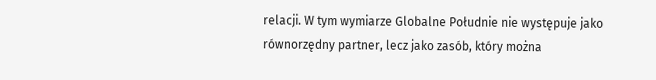relacji. W tym wymiarze Globalne Południe nie występuje jako równorzędny partner, lecz jako zasób, który można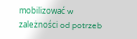mobilizować w zależności od potrzeb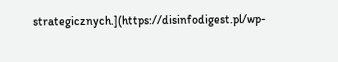strategicznych.](https://disinfodigest.pl/wp-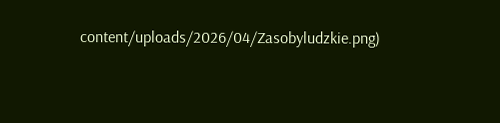content/uploads/2026/04/Zasobyludzkie.png)